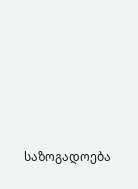საზოგადოება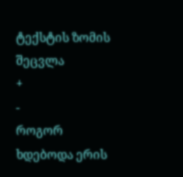ტექსტის ზომის შეცვლა
+
-
როგორ ხდებოდა ერის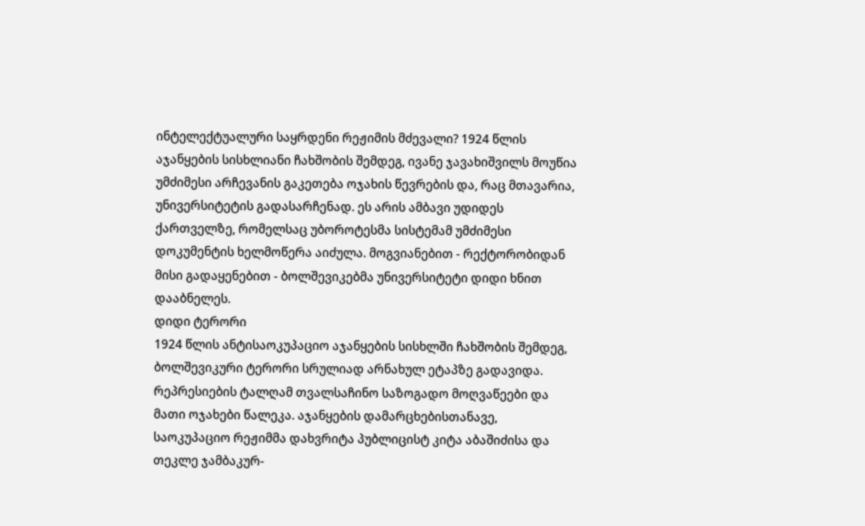ინტელექტუალური საყრდენი რეჟიმის მძევალი? 1924 წლის აჯანყების სისხლიანი ჩახშობის შემდეგ, ივანე ჯავახიშვილს მოუწია უმძიმესი არჩევანის გაკეთება ოჯახის წევრების და, რაც მთავარია, უნივერსიტეტის გადასარჩენად. ეს არის ამბავი უდიდეს ქართველზე, რომელსაც უბოროტესმა სისტემამ უმძიმესი დოკუმენტის ხელმოწერა აიძულა. მოგვიანებით - რექტორობიდან მისი გადაყენებით - ბოლშევიკებმა უნივერსიტეტი დიდი ხნით დააბნელეს.
დიდი ტერორი
1924 წლის ანტისაოკუპაციო აჯანყების სისხლში ჩახშობის შემდეგ, ბოლშევიკური ტერორი სრულიად არნახულ ეტაპზე გადავიდა. რეპრესიების ტალღამ თვალსაჩინო საზოგადო მოღვაწეები და მათი ოჯახები წალეკა. აჯანყების დამარცხებისთანავე, საოკუპაციო რეჟიმმა დახვრიტა პუბლიცისტ კიტა აბაშიძისა და თეკლე ჯამბაკურ-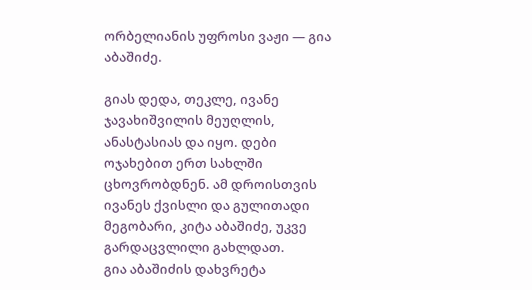ორბელიანის უფროსი ვაჟი — გია აბაშიძე.

გიას დედა, თეკლე, ივანე ჯავახიშვილის მეუღლის, ანასტასიას და იყო. დები ოჯახებით ერთ სახლში ცხოვრობდნენ. ამ დროისთვის ივანეს ქვისლი და გულითადი მეგობარი, კიტა აბაშიძე, უკვე გარდაცვლილი გახლდათ.
გია აბაშიძის დახვრეტა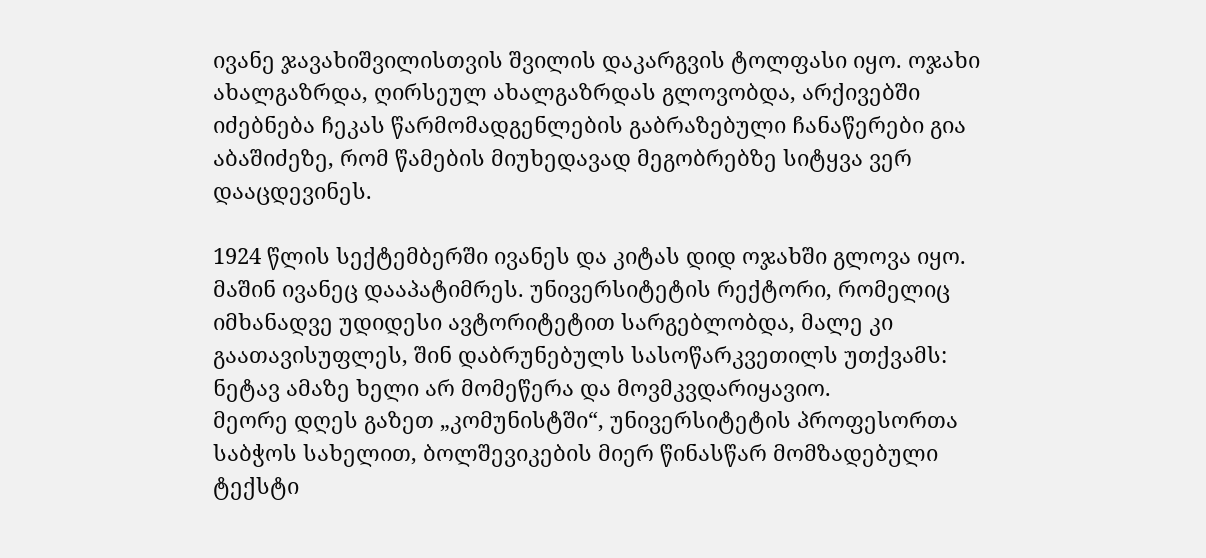ივანე ჯავახიშვილისთვის შვილის დაკარგვის ტოლფასი იყო. ოჯახი ახალგაზრდა, ღირსეულ ახალგაზრდას გლოვობდა, არქივებში იძებნება ჩეკას წარმომადგენლების გაბრაზებული ჩანაწერები გია აბაშიძეზე, რომ წამების მიუხედავად მეგობრებზე სიტყვა ვერ დააცდევინეს.

1924 წლის სექტემბერში ივანეს და კიტას დიდ ოჯახში გლოვა იყო. მაშინ ივანეც დააპატიმრეს. უნივერსიტეტის რექტორი, რომელიც იმხანადვე უდიდესი ავტორიტეტით სარგებლობდა, მალე კი გაათავისუფლეს, შინ დაბრუნებულს სასოწარკვეთილს უთქვამს: ნეტავ ამაზე ხელი არ მომეწერა და მოვმკვდარიყავიო.
მეორე დღეს გაზეთ „კომუნისტში“, უნივერსიტეტის პროფესორთა საბჭოს სახელით, ბოლშევიკების მიერ წინასწარ მომზადებული ტექსტი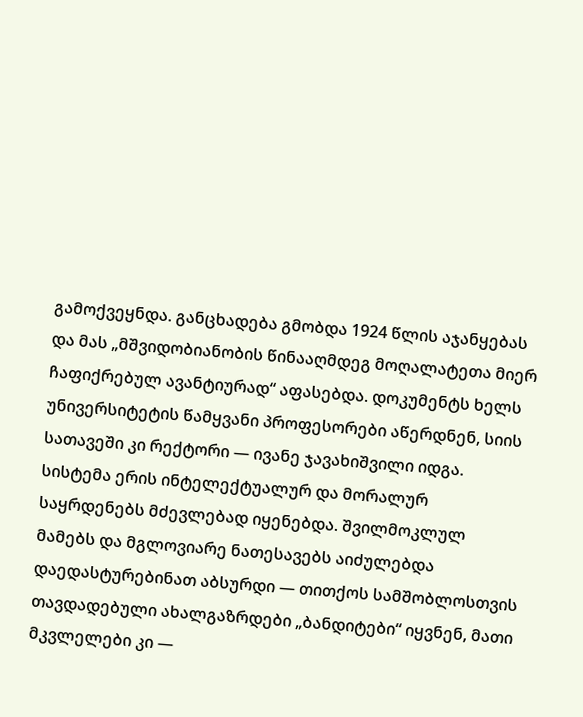გამოქვეყნდა. განცხადება გმობდა 1924 წლის აჯანყებას და მას „მშვიდობიანობის წინააღმდეგ მოღალატეთა მიერ ჩაფიქრებულ ავანტიურად“ აფასებდა. დოკუმენტს ხელს უნივერსიტეტის წამყვანი პროფესორები აწერდნენ, სიის სათავეში კი რექტორი — ივანე ჯავახიშვილი იდგა.
სისტემა ერის ინტელექტუალურ და მორალურ საყრდენებს მძევლებად იყენებდა. შვილმოკლულ მამებს და მგლოვიარე ნათესავებს აიძულებდა დაედასტურებინათ აბსურდი — თითქოს სამშობლოსთვის თავდადებული ახალგაზრდები „ბანდიტები“ იყვნენ, მათი მკვლელები კი —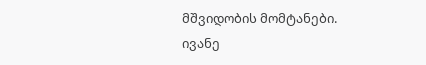მშვიდობის მომტანები. ივანე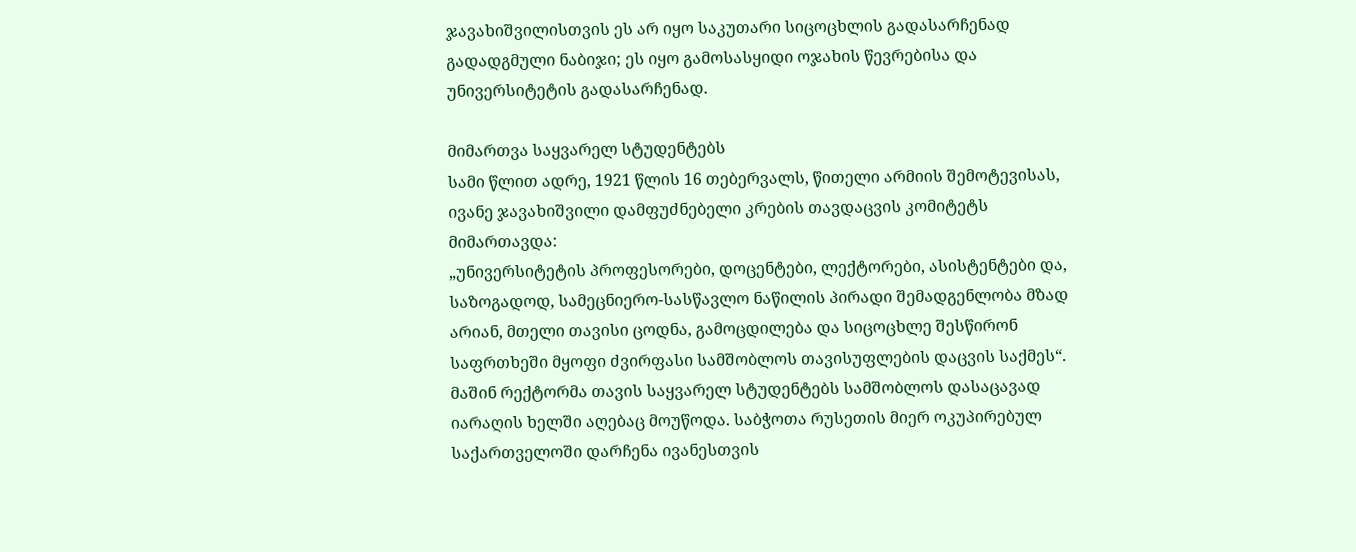ჯავახიშვილისთვის ეს არ იყო საკუთარი სიცოცხლის გადასარჩენად გადადგმული ნაბიჯი; ეს იყო გამოსასყიდი ოჯახის წევრებისა და უნივერსიტეტის გადასარჩენად.

მიმართვა საყვარელ სტუდენტებს
სამი წლით ადრე, 1921 წლის 16 თებერვალს, წითელი არმიის შემოტევისას, ივანე ჯავახიშვილი დამფუძნებელი კრების თავდაცვის კომიტეტს მიმართავდა:
„უნივერსიტეტის პროფესორები, დოცენტები, ლექტორები, ასისტენტები და, საზოგადოდ, სამეცნიერო-სასწავლო ნაწილის პირადი შემადგენლობა მზად არიან, მთელი თავისი ცოდნა, გამოცდილება და სიცოცხლე შესწირონ საფრთხეში მყოფი ძვირფასი სამშობლოს თავისუფლების დაცვის საქმეს“.
მაშინ რექტორმა თავის საყვარელ სტუდენტებს სამშობლოს დასაცავად იარაღის ხელში აღებაც მოუწოდა. საბჭოთა რუსეთის მიერ ოკუპირებულ საქართველოში დარჩენა ივანესთვის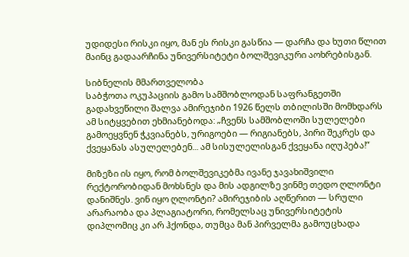უდიდესი რისკი იყო, მან ეს რისკი გასწია — დარჩა და ხუთი წლით მაინც გადაარჩინა უნივერსიტეტი ბოლშევიკური აოხრებისგან.

სიბნელის მმართველობა
საბჭოთა ოკუპაციის გამო სამშობლოდან საფრანგეთში გადახვეწილი შალვა ამირეჯიბი 1926 წელს თბილისში მომხდარს ამ სიტყვებით ეხმიანებოდა: „ჩვენს სამშობლოში სულელები გამოეყვნენ ჭკვიანებს, ურიგოები — რიგიანებს, პირი შეკრეს და ქვეყანას ასულელებენ... ამ სისულელისგან ქვეყანა იღუპება!“

მიზეზი ის იყო, რომ ბოლშევიკებმა ივანე ჯავახიშვილი რექტორობიდან მოხსნეს და მის ადგილზე ვინმე თედო ღლონტი დანიშნეს. ვინ იყო ღლონტი? ამირეჯიბის აღწერით — სრული არარაობა და პლაგიატორი, რომელსაც უნივერსიტეტის დიპლომიც კი არ ჰქონდა, თუმცა მან პირველმა გამოუცხადა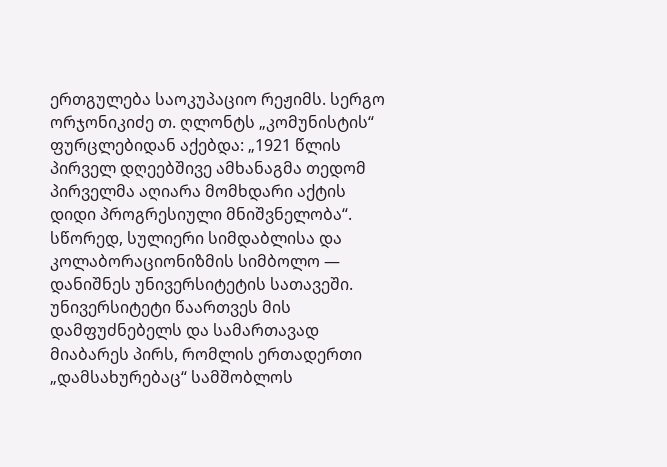ერთგულება საოკუპაციო რეჟიმს. სერგო ორჯონიკიძე თ. ღლონტს „კომუნისტის“ ფურცლებიდან აქებდა: „1921 წლის პირველ დღეებშივე ამხანაგმა თედომ პირველმა აღიარა მომხდარი აქტის დიდი პროგრესიული მნიშვნელობა“.
სწორედ, სულიერი სიმდაბლისა და კოლაბორაციონიზმის სიმბოლო — დანიშნეს უნივერსიტეტის სათავეში. უნივერსიტეტი წაართვეს მის დამფუძნებელს და სამართავად მიაბარეს პირს, რომლის ერთადერთი „დამსახურებაც“ სამშობლოს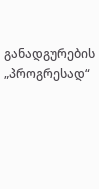განადგურების „პროგრესად“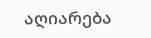აღიარება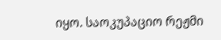იყო. საოკუპაციო რეჟმი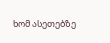ხომ ასეთებზე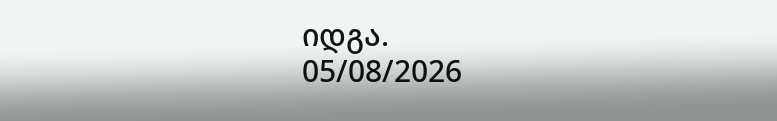იდგა.
05/08/2026